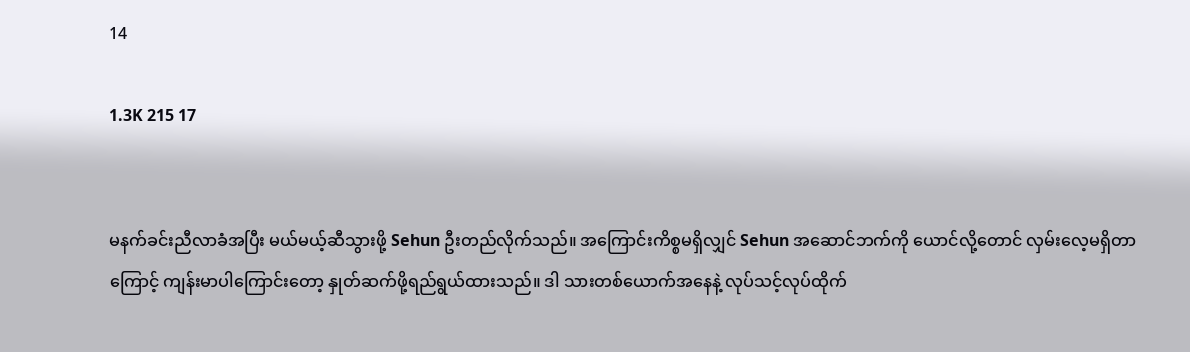14

1.3K 215 17


မနက်ခင်းညီလာခံအပြီး မယ်မယ့်ဆီသွားဖို့ Sehun ဦးတည်လိုက်သည်။ အကြောင်းကိစ္စမရှိလျှင် Sehun အဆောင်ဘက်ကို ယောင်လို့တောင် လှမ်းလေ့မရှိတာကြောင့် ကျန်းမာပါကြောင်းတော့ နှုတ်ဆက်ဖို့ရည်ရွယ်ထားသည်။ ဒါ သားတစ်ယောက်အနေနဲ့ လုပ်သင့်လုပ်ထိုက်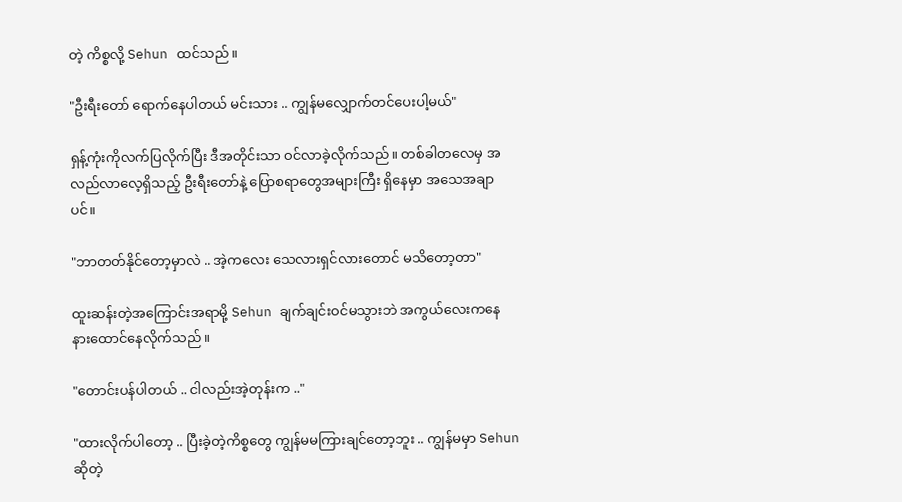တဲ့ ကိစ္စလို့ Sehun ထင်သည်။

"ဦးရီးတော် ရောက်နေပါတယ် မင်းသား .. ကျွန်မလျှောက်တင်ပေးပါ့မယ်"

ရှန့်ကုံးကိုလက်ပြလိုက်ပြီး ဒီအတိုင်းသာ ဝင်လာခဲ့လိုက်သည်။ တစ်ခါတလေမှ အလည်လာလေ့ရှိသည့် ဦးရီးတော်နဲ့ ပြောစရာတွေအများကြီး ရှိနေမှာ အသေအချာပင်။

"ဘာတတ်နိုင်တော့မှာလဲ .. အဲ့ကလေး သေလားရှင်လားတောင် မသိတော့တာ"

ထူးဆန်းတဲ့အကြောင်းအရာမို့ Sehun ချက်ချင်းဝင်မသွားဘဲ အကွယ်လေးကနေ နားထောင်နေလိုက်သည်။

"တောင်းပန်ပါတယ် .. ငါလည်းအဲ့တုန်းက .."

"ထားလိုက်ပါတော့ .. ပြီးခဲ့တဲ့ကိစ္စတွေ ကျွန်မမကြားချင်တော့ဘူး .. ကျွန်မမှာ Sehun ဆိုတဲ့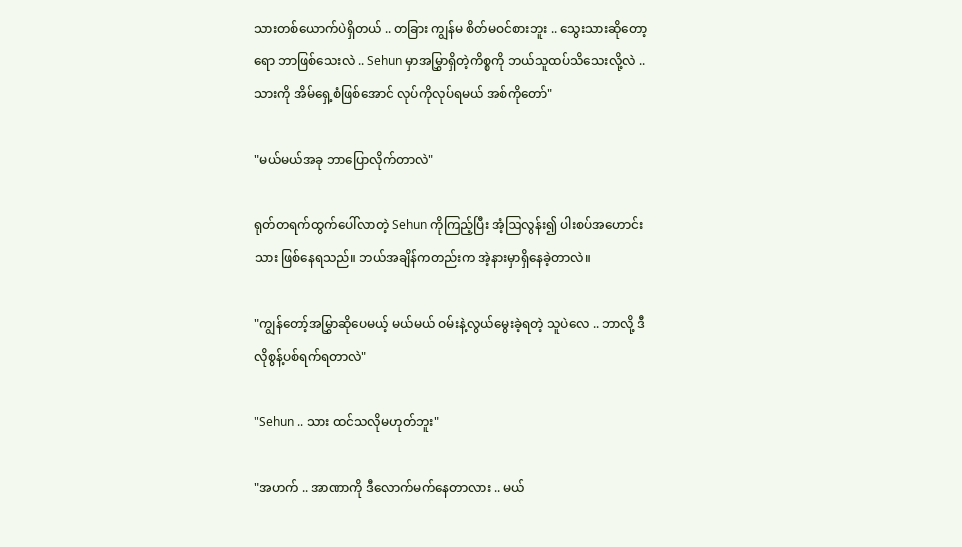သားတစ်ယောက်ပဲရှိတယ် .. တခြား ကျွန်မ စိတ်မဝင်စားဘူး .. သွေးသားဆိုတော့ရော ဘာဖြစ်သေးလဲ .. Sehun မှာအမြွှာရှိတဲ့ကိစ္စကို ဘယ်သူထပ်သိသေးလို့လဲ .. သားကို အိမ်ရှေ့စံဖြစ်အောင် လုပ်ကိုလုပ်ရမယ် အစ်ကိုတော်"

"မယ်မယ်အခု ဘာပြောလိုက်တာလဲ"

ရုတ်တရက်ထွက်ပေါ်လာတဲ့ Sehun ကိုကြည့်ပြီး အံ့ဩလွန်း၍ ပါးစပ်အဟောင်းသား ဖြစ်နေရသည်။ ဘယ်အချိန်ကတည်းက အဲ့နားမှာရှိနေခဲ့တာလဲ။

"ကျွန်တော့်အမြွှာဆိုပေမယ့် မယ်မယ် ဝမ်းနဲ့လွယ်မွေးခဲ့ရတဲ့ သူပဲလေ .. ဘာလို့ ဒီလိုစွန့်ပစ်ရက်ရတာလဲ"

"Sehun .. သား ထင်သလိုမဟုတ်ဘူး"

"အဟက် .. အာဏာကို ဒီလောက်မက်နေတာလား .. မယ်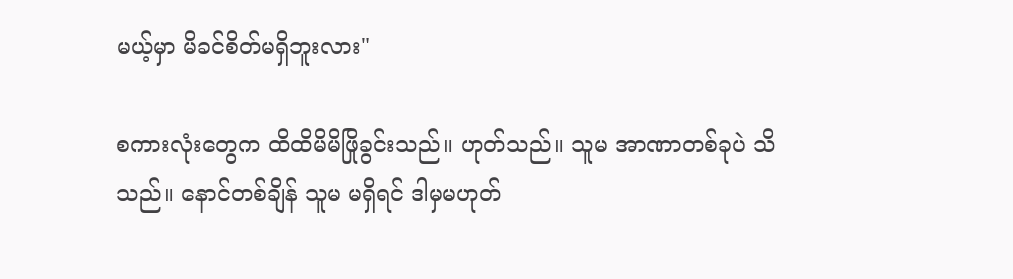မယ့်မှာ မိခင်စိတ်မရှိဘူးလား"

စကားလုံးတွေက ထိထိမိမိဖြိုခွင်းသည်။ ဟုတ်သည်။ သူမ အာဏာတစ်ခုပဲ သိသည်။ နောင်တစ်ချိန် သူမ မရှိရင် ဒါမှမဟုတ်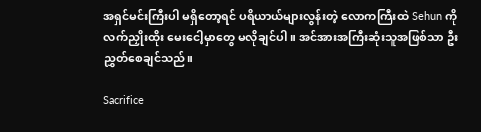အရှင်မင်းကြီးပါ မရှိတော့ရင် ပရိယာယ်များလွန်းတဲ့ လောကကြီးထဲ Sehun ကို လက်ညှိုးထိုး မေးငေါ့မှာတွေ မလိုချင်ပါ။ အင်အားအကြီးဆုံးသူအဖြစ်သာ ဦးညွှတ်စေချင်သည်။

Sacrifice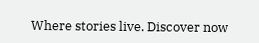Where stories live. Discover now